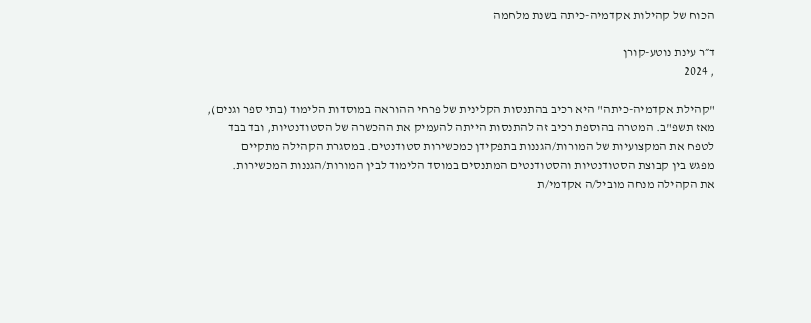הכוח של קהילות אקדמיה-כיתה בשנת מלחמה

ד״ר עינת נוטע-קורן
, 2024

"קהילת אקדמיה-כיתה" היא רכיב בהתנסות הקלינית של פרחי ההוראה במוסדות הלימוד (בתי ספר וגנים),
מאז תשפ"ב. המטרה בהוספת רכיב זה להתנסות הייתה להעמיק את ההכשרה של הסטודנטיות, ובד בבד
לטפח את המקצועיות של המורות/הגננות בתפקידן כמכשירות סטודנטים. במסגרת הקהילה מתקיים
מפגש בין קבוצת הסטודנטיות והסטודנטים המתנסים במוסד הלימוד לבין המורות/הגננות המכשירות.
את הקהילה מנחה מוביל/ה אקדמי/ת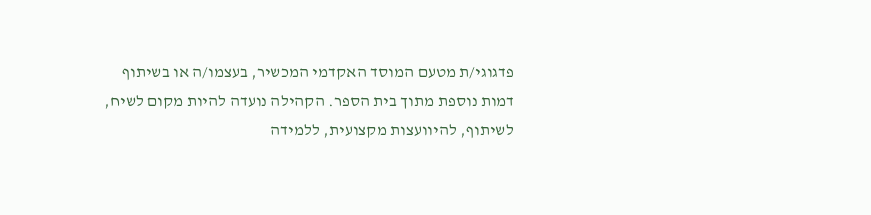פדגוגי/ת מטעם המוסד האקדמי המכשיר, בעצמו/ה או בשיתוף
דמות נוספת מתוך בית הספר. הקהילה נועדה להיות מקום לשיח, לשיתוף, להיוועצות מקצועית, ללמידה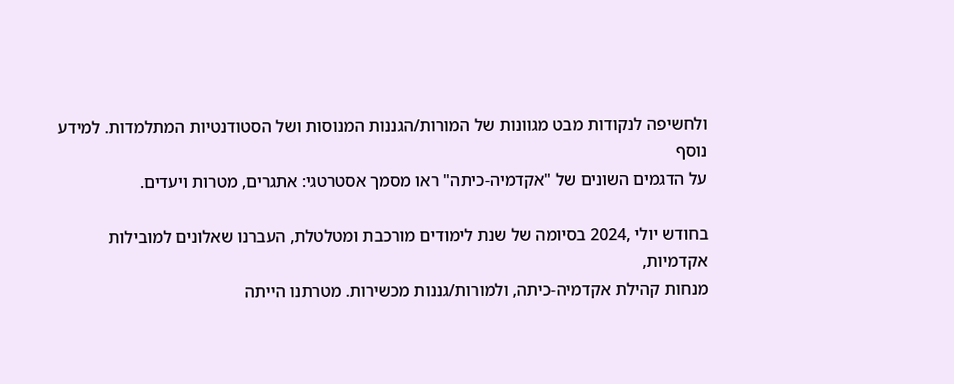ולחשיפה לנקודות מבט מגוונות של המורות/הגננות המנוסות ושל הסטודנטיות המתלמדות. למידע נוסף
על הדגמים השונים של "אקדמיה-כיתה" ראו מסמך אסטרטגי: אתגרים, מטרות ויעדים.

בחודש יולי ,2024 בסיומה של שנת לימודים מורכבת ומטלטלת, העברנו שאלונים למובילות אקדמיות,
מנחות קהילת אקדמיה-כיתה, ולמורות/גננות מכשירות. מטרתנו הייתה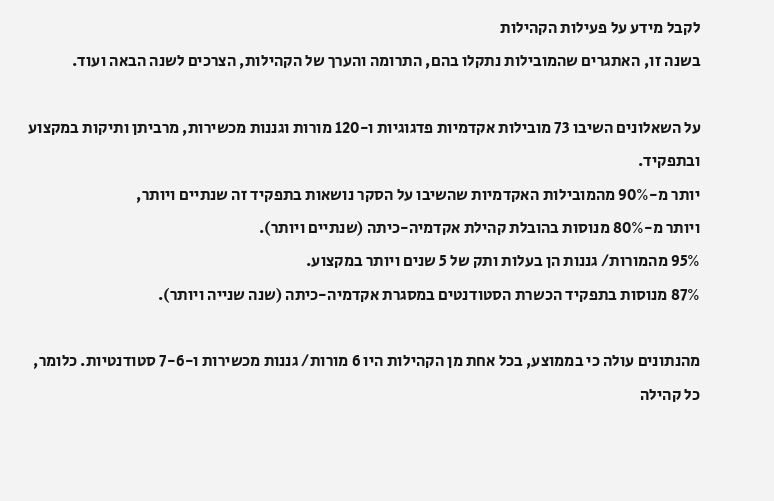לקבל מידע על פעילות הקהילות
בשנה זו, האתגרים שהמובילות נתקלו בהם, התרומה והערך של הקהילות, הצרכים לשנה הבאה ועוד.

על השאלונים השיבו 73 מובילות אקדמיות פדגוגיות ו-120 מורות וגננות מכשירות, מרביתן ותיקות במקצוע ובתפקיד.
יותר מ-90% מהמובילות האקדמיות שהשיבו על הסקר נושאות בתפקיד זה שנתיים ויותר,
ויותר מ-80% מנוסות בהובלת קהילת אקדמיה-כיתה (שנתיים ויותר).
95% מהמורות/ גננות הן בעלות ותק של 5 שנים ויותר במקצוע.
87% מנוסות בתפקיד הכשרת הסטודנטים במסגרת אקדמיה-כיתה (שנה שנייה ויותר).

מהנתונים עולה כי בממוצע, בכל אחת מן הקהילות היו 6 מורות/ גננות מכשירות ו-7-6 סטודנטיות. כלומר, כל קהילה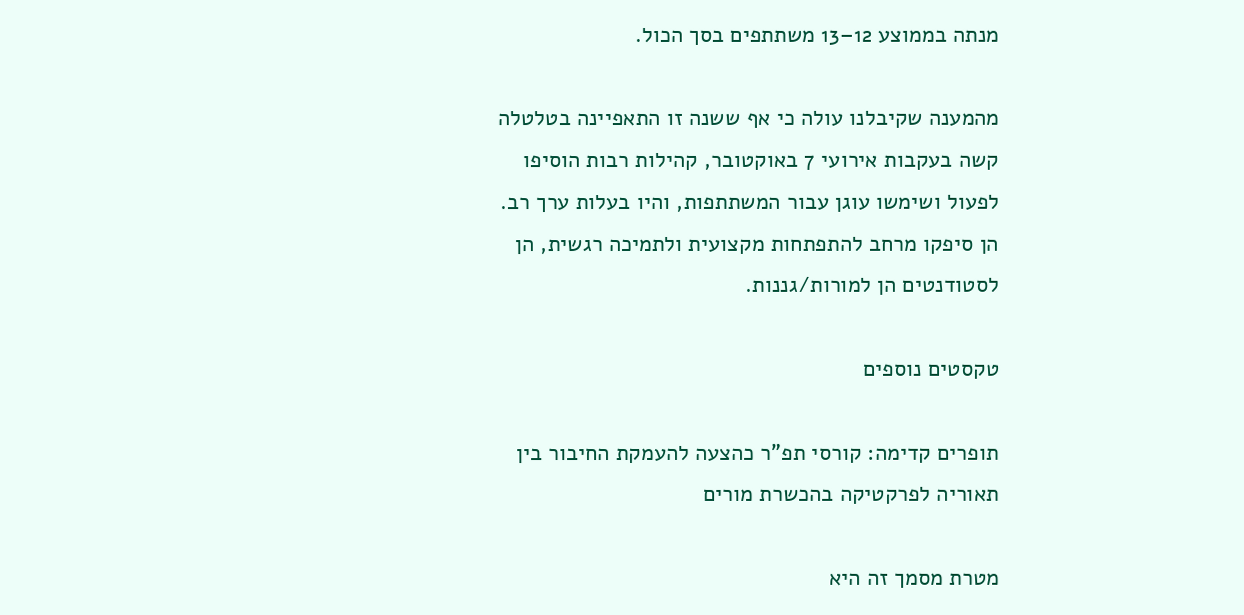מנתה בממוצע 12–13 משתתפים בסך הכול.

מהמענה שקיבלנו עולה כי אף ששנה זו התאפיינה בטלטלה קשה בעקבות אירועי 7 באוקטובר, קהילות רבות הוסיפו לפעול ושימשו עוגן עבור המשתתפות, והיו בעלות ערך רב. הן סיפקו מרחב להתפתחות מקצועית ולתמיכה רגשית, הן לסטודנטים הן למורות/גננות.

טקסטים נוספים

תופרים קדימה: קורסי תפ"ר כהצעה להעמקת החיבור בין תאוריה לפרקטיקה בהכשרת מורים

מטרת מסמך זה היא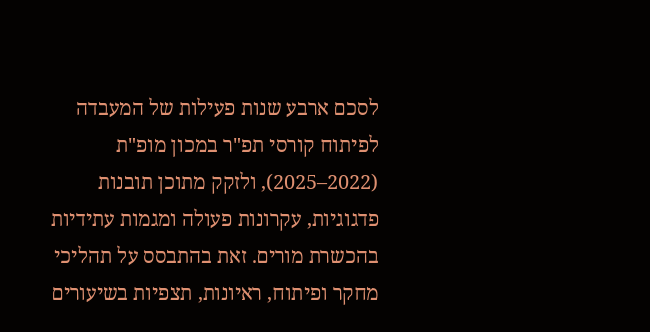לסכם ארבע שנות פעילות של המעבדה לפיתוח קורסי תפ"ר במכון מופ"ת (2022–2025), ולזקק מתוכן תובנות פדגוגיות, עקרונות פעולה ומגמות עתידיות בהכשרת מורים. זאת בהתבסס על תהליכי מחקר ופיתוח, ראיונות, תצפיות בשיעורים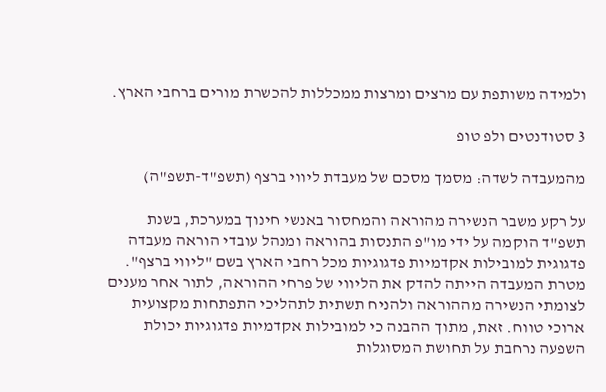ולמידה משותפת עם מרצים ומרצות ממכללות להכשרת מורים ברחבי הארץ.

3 סטודנטים ולפ טופ

מהמעבדה לשדה: מסמך מסכם של מעבדת ליווי ברצף (תשפ"ד-תשפ"ה)

על רקע משבר הנשירה מהוראה והמחסור באנשי חינוך במערכת, בשנת תשפ"ד הוקמה על ידי מו"פ התנסות בהוראה ומנהל עובדי הוראה מעבדה פדגוגית למובילות אקדמיות פדגוגיות מכל רחבי הארץ בשם "ליווי ברצף".
מטרת המעבדה הייתה להדק את הליווי של פרחי ההוראה, לתור אחר מענים לצומתי הנשירה מההוראה ולהניח תשתית לתהליכי התפתחות מקצועית ארוכי טווח. זאת, מתוך ההבנה כי למובילות אקדמיות פדגוגיות יכולת השפעה נרחבת על תחושת המסוגלות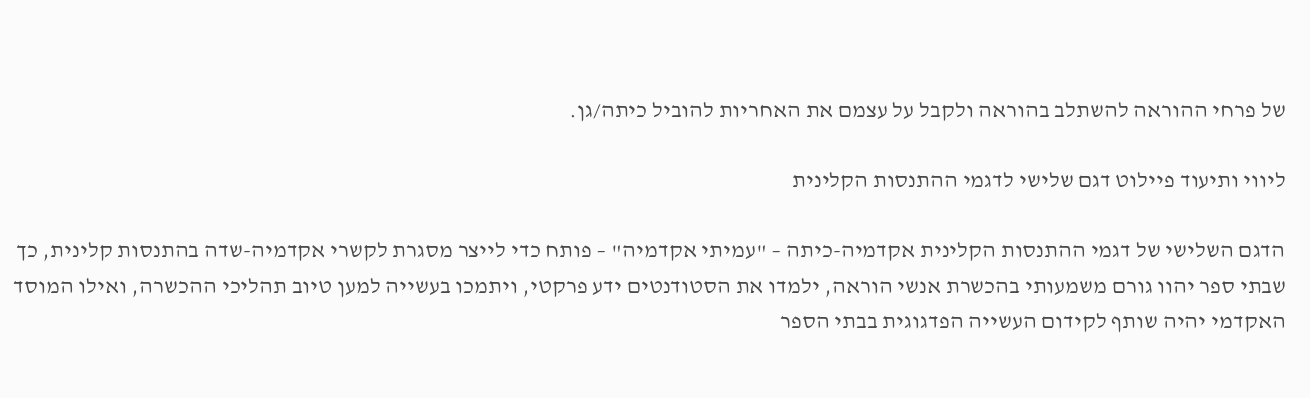של פרחי ההוראה להשתלב בהוראה ולקבל על עצמם את האחריות להוביל כיתה/גן.

ליווי ותיעוד פיילוט דגם שלישי לדגמי ההתנסות הקלינית

הדגם השלישי של דגמי ההתנסות הקלינית אקדמיה-כיתה – "עמיתי אקדמיה" – פותח כדי לייצר מסגרת לקשרי אקדמיה-שדה בהתנסות קלינית, כך שבתי ספר יהוו גורם משמעותי בהכשרת אנשי הוראה, ילמדו את הסטודנטים ידע פרקטי, ויתמכו בעשייה למען טיוב תהליכי ההכשרה, ואילו המוסד האקדמי יהיה שותף לקידום העשייה הפדגוגית בבתי הספר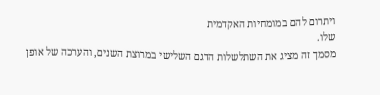ויתרום להם במומחיות האקדמית
שלו.
מסמך זה מציג את השתלשלות הדגם השלישי במרוצת השנים, והערכה של אופן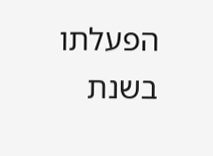הפעלתו בשנת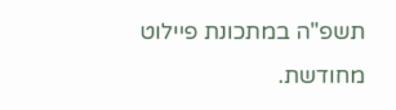תשפ"ה במתכונת פיילוט מחודשת.